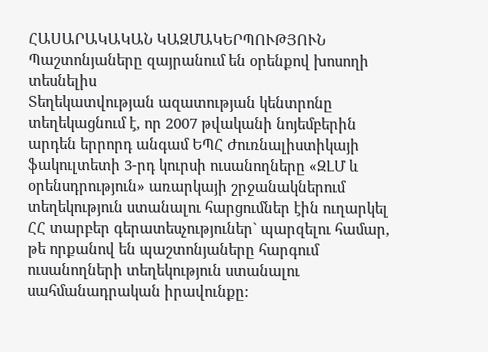ՀԱՍԱՐԱԿԱԿԱՆ ԿԱԶՄԱԿԵՐՊՈՒԹՅՈՒՆ
Պաշտոնյաները զայրանում են օրենքով խոսողի տեսնելիս
Տեղեկատվության ազատության կենտրոնը տեղեկացնում է, որ 2007 թվականի նոյեմբերին արդեն երրորդ անգամ ԵՊՀ Ժուռնալիստիկայի ֆակուլտետի 3-րդ կուրսի ուսանողները «ԶԼՄ և օրենսդրություն» առարկայի շրջանակներում տեղեկություն ստանալու հարցումներ էին ուղարկել ՀՀ տարբեր գերատեսչություներ` պարզելու համար, թե որքանով են պաշտոնյաները հարգում ուսանողների տեղեկություն ստանալու սահմանադրական իրավունքը: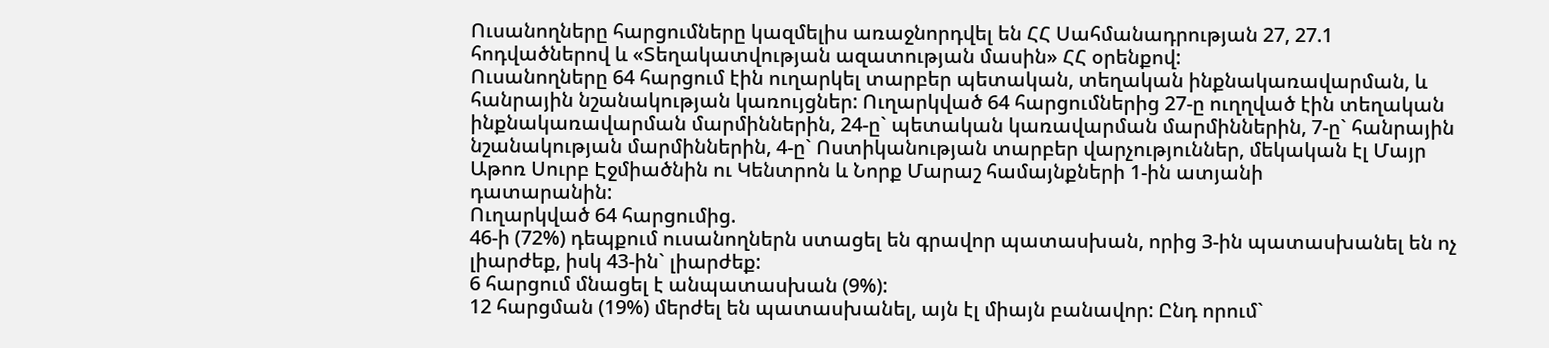Ուսանողները հարցումները կազմելիս առաջնորդվել են ՀՀ Սահմանադրության 27, 27.1 հոդվածներով և «Տեղակատվության ազատության մասին» ՀՀ օրենքով:
Ուսանողները 64 հարցում էին ուղարկել տարբեր պետական, տեղական ինքնակառավարման, և հանրային նշանակության կառույցներ: Ուղարկված 64 հարցումներից 27-ը ուղղված էին տեղական ինքնակառավարման մարմիններին, 24-ը` պետական կառավարման մարմիններին, 7-ը` հանրային նշանակության մարմիններին, 4-ը` Ոստիկանության տարբեր վարչություններ, մեկական էլ Մայր Աթոռ Սուրբ Էջմիածնին ու Կենտրոն և Նորք Մարաշ համայնքների 1-ին ատյանի
դատարանին:
Ուղարկված 64 հարցումից.
46-ի (72%) դեպքում ուսանողներն ստացել են գրավոր պատասխան, որից 3-ին պատասխանել են ոչ լիարժեք, իսկ 43-ին` լիարժեք:
6 հարցում մնացել է անպատասխան (9%):
12 հարցման (19%) մերժել են պատասխանել, այն էլ միայն բանավոր: Ընդ որում`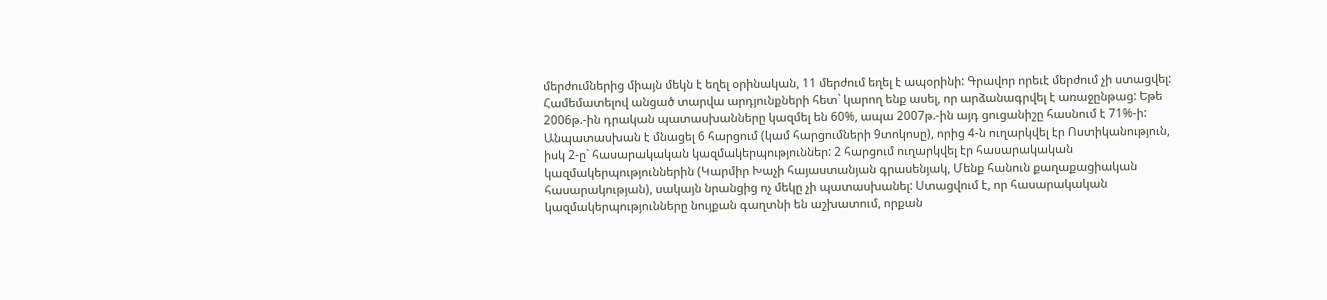մերժումներից միայն մեկն է եղել օրինական, 11 մերժում եղել է ապօրինի: Գրավոր որեւէ մերժում չի ստացվել:
Համեմատելով անցած տարվա արդյունքների հետ` կարող ենք ասել, որ արձանագրվել է առաջընթաց: Եթե 2006թ.-ին դրական պատասխանները կազմել են 60%, ապա 2007թ.-ին այդ ցուցանիշը հասնում է 71%-ի:
Անպատասխան է մնացել 6 հարցում (կամ հարցումների 9տոկոսը), որից 4-ն ուղարկվել էր Ոստիկանություն, իսկ 2-ը` հասարակական կազմակերպություններ: 2 հարցում ուղարկվել էր հասարակական կազմակերպություններին (Կարմիր Խաչի հայաստանյան գրասենյակ, Մենք հանուն քաղաքացիական հասարակության), սակայն նրանցից ոչ մեկը չի պատասխանել: Ստացվում է, որ հասարակական կազմակերպությունները նույքան գաղտնի են աշխատում, որքան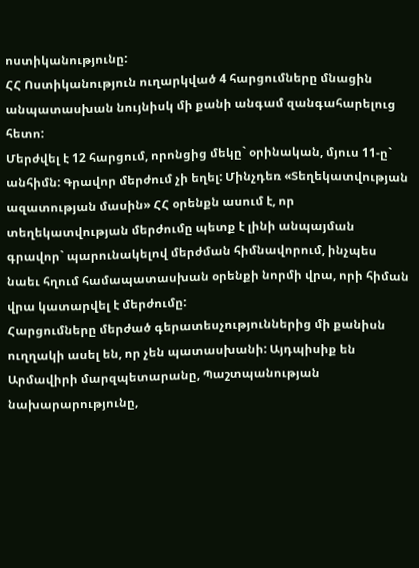ոստիկանությունը:
ՀՀ Ոստիկանություն ուղարկված 4 հարցումները մնացին անպատասխան նույնիսկ մի քանի անգամ զանգահարելուց հետո:
Մերժվել է 12 հարցում, որոնցից մեկը` օրինական, մյուս 11-ը` անհիմն: Գրավոր մերժում չի եղել: Մինչդեռ «Տեղեկատվության ազատության մասին» ՀՀ օրենքն ասում է, որ տեղեկատվության մերժումը պետք է լինի անպայման գրավոր` պարունակելով մերժման հիմնավորում, ինչպես նաեւ հղում համապատասխան օրենքի նորմի վրա, որի հիման վրա կատարվել է մերժումը:
Հարցումները մերժած գերատեսչություններից մի քանիսն ուղղակի ասել են, որ չեն պատասխանի: Այդպիսիք են Արմավիրի մարզպետարանը, Պաշտպանության նախարարությունը,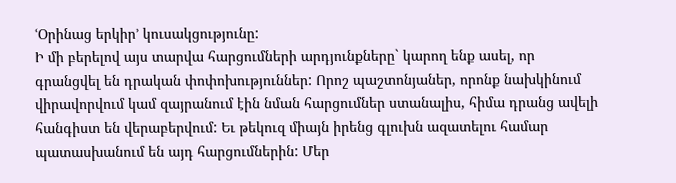ՙՕրինաց երկիր՚ կուսակցությունը:
Ի մի բերելով այս տարվա հարցումների արդյունքները` կարող ենք ասել, որ գրանցվել են դրական փոփոխություններ: Որոշ պաշտոնյաներ, որոնք նախկինում վիրավորվում կամ զայրանում էին նման հարցումներ ստանալիս, հիմա դրանց ավելի հանգիստ են վերաբերվում: Եւ թեկուզ միայն իրենց գլուխն ազատելու համար պատասխանում են այդ հարցումներին: Մեր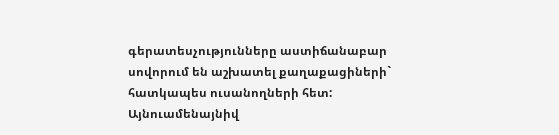գերատեսչությունները աստիճանաբար սովորում են աշխատել քաղաքացիների` հատկապես ուսանողների հետ:
Այնուամենայնիվ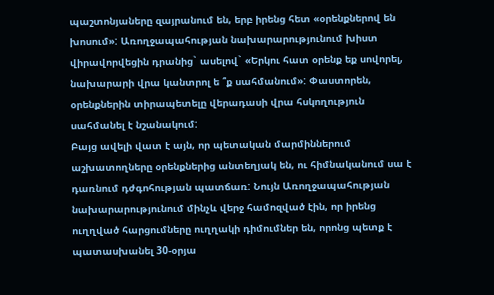պաշտոնյաները զայրանում են, երբ իրենց հետ «օրենքներով են խոսում»: Առողջապահության նախարարությունում խիստ վիրավորվեցին դրանից` ասելով` «Երկու հատ օրենք եք սովորել, նախարարի վրա կանտրոլ ե ՞ք սահմանում»: Փաստորեն, օրենքներին տիրապետելը վերադասի վրա հսկողություն սահմանել է նշանակում:
Բայց ավելի վատ է այն, որ պետական մարմիններում աշխատողները օրենքներից անտեղյակ են, ու հիմնականում սա է դառնում դժգոհության պատճառ: Նույն Առողջապահության նախարարությունում մինչև վերջ համոզված էին, որ իրենց ուղղված հարցումները ուղղակի դիմումներ են, որոնց պետք է պատասխանել 30-օրյա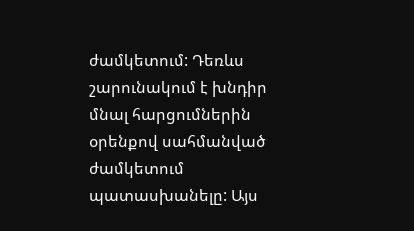ժամկետում: Դեռևս շարունակում է խնդիր մնալ հարցումներին օրենքով սահմանված ժամկետում պատասխանելը: Այս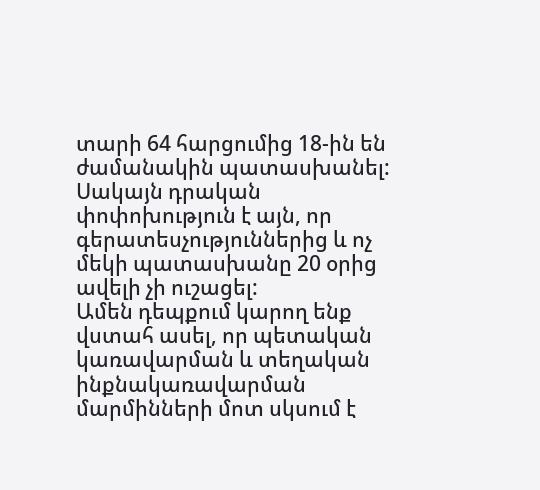տարի 64 հարցումից 18-ին են ժամանակին պատասխանել: Սակայն դրական փոփոխություն է այն, որ գերատեսչություններից և ոչ մեկի պատասխանը 20 օրից ավելի չի ուշացել:
Ամեն դեպքում կարող ենք վստահ ասել, որ պետական կառավարման և տեղական ինքնակառավարման մարմինների մոտ սկսում է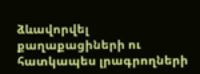ձևավորվել քաղաքացիների ու հատկապես լրագրողների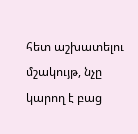հետ աշխատելու մշակույթ, նչը կարող է բաց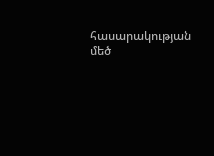հասարակության մեծ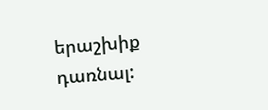երաշխիք դառնալ: